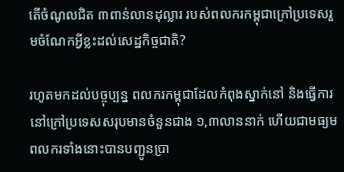តើចំណូលជិត ៣ពាន់លានដុល្លារ របស់ពលករកម្ពុជាក្រៅប្រទេសរួមចំណែកអ្វីខ្លះដល់សេដ្ឋកិច្ចជាតិ?

រហូតមកដល់បច្ចុប្បន្ន ពលករកម្ពុជាដែលកំពុងស្នាក់នៅ និងធ្វើការនៅក្រៅប្រទេសសរុបមានចំនួនជាង ១,៣លាននាក់ ហើយជាមធ្យមពលករទាំងនោះបានបញ្ជូនប្រា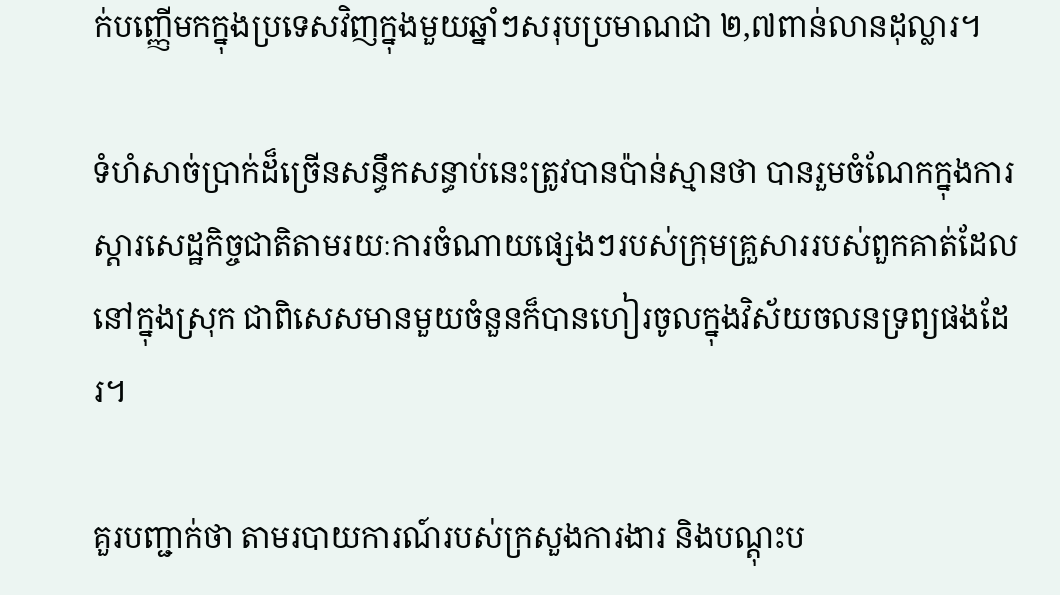ក់បញ្ញើមកក្នុងប្រទេសវិញក្នុងមួយឆ្នាំៗសរុបប្រមាណជា ២,៧ពាន់លានដុល្លារ។

ទំហំសាច់ប្រាក់ដ៏ច្រើនសន្ធឹកសន្ធាប់នេះត្រូវបានប៉ាន់ស្មានថា បានរួមចំណែកក្នុងការស្តារសេដ្ឋកិច្ចជាតិតាមរយៈការចំណាយផ្សេងៗរបស់ក្រុមគ្រួសាររបស់ពួកគាត់ដែលនៅក្នុងស្រុក ជាពិសេសមានមួយចំនួនក៏បានហៀរចូលក្នុងវិស័យចលនទ្រព្យផងដែរ។

គួរបញ្ជាក់ថា តាមរបាយការណ៍របស់ក្រសួងការងារ និងបណ្តុះប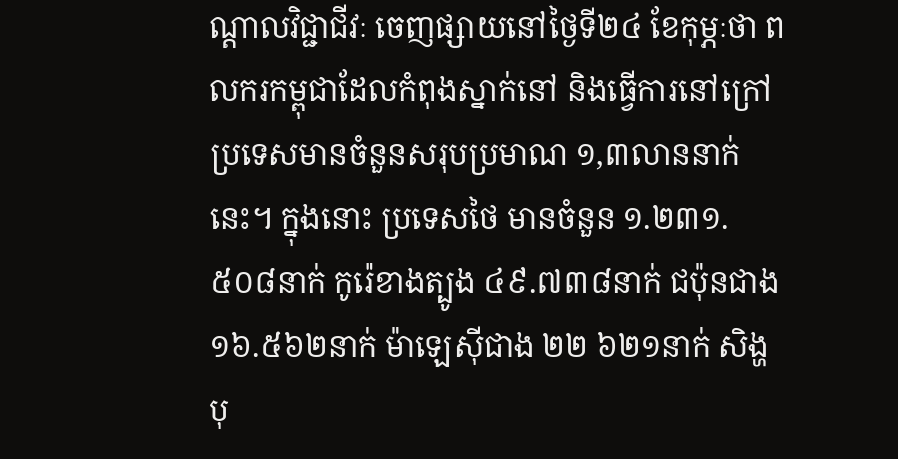ណ្តាលវិជ្ជាជីវៈ ចេញផ្សាយនៅថ្ងៃទី២៤ ខែកុម្ភៈថា ពលករកម្ពុជាដែលកំពុងស្នាក់នៅ និងធ្វើការនៅក្រៅប្រទេសមានចំនួនសរុបប្រមាណ ១,៣លាននាក់នេះ។ ក្នុងនោះ ប្រទេសថៃ មានចំនួន ១.២៣១.៥០៨នាក់ កូរ៉េខាងត្បូង ៤៩.៧៣៨នាក់ ជប៉ុនជាង ១៦.៥៦២នាក់ ម៉ាឡេស៊ីជាង ២២ ៦២១នាក់ សិង្ហបុ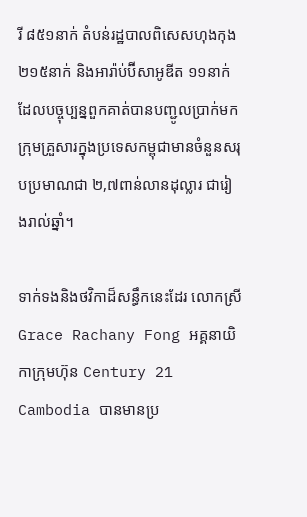រី ៨៥១នាក់ តំបន់រដ្ឋបាលពិសេសហុងកុង ២១៥នាក់ និងអារ៉ាប់ប៊ីសាអូឌីត ១១នាក់ ដែលបច្ចុប្បន្នពួកគាត់បានបញ្ជូលប្រាក់មកក្រុមគ្រួសារក្នុងប្រទេសកម្ពុជាមានចំនួនសរុបប្រមាណជា ២,៧ពាន់លានដុល្លារ ជារៀងរាល់ឆ្នាំ។

ទាក់ទងនិងថវិកាដ៏សន្ធឹកនេះដែរ លោកស្រី Grace Rachany Fong អគ្គនាយិកាក្រុមហ៊ុន Century 21 Cambodia បានមានប្រ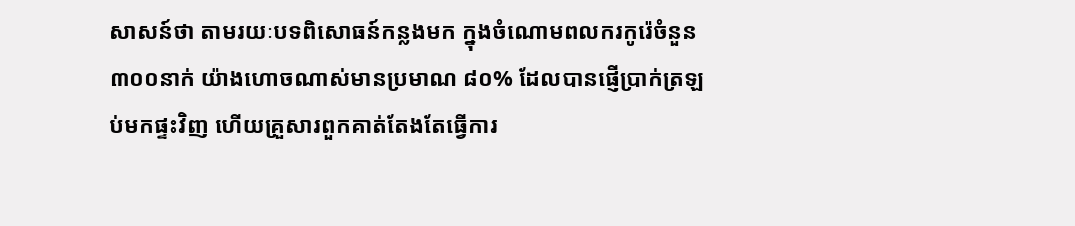សាសន៍ថា តាមរយៈបទពិសោធន៍កន្លងមក ក្នុងចំណោមពលករកូរ៉េចំនួន ៣០០នាក់ យ៉ាងហោចណាស់មានប្រមាណ ៨០% ដែលបានផ្ញើប្រាក់ត្រឡប់មកផ្ទះវិញ ហើយគ្រួសារពួកគាត់តែងតែធ្វើការ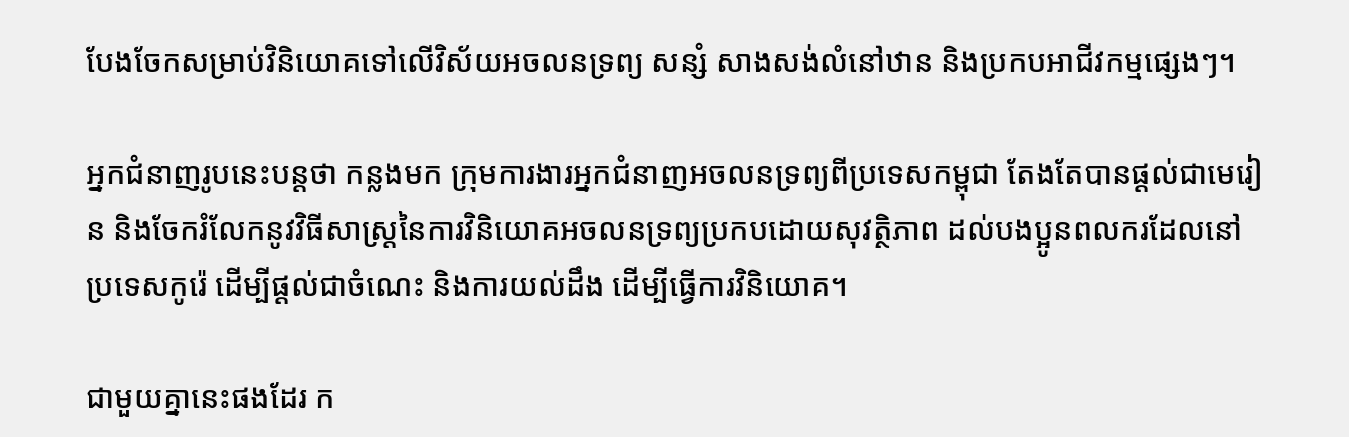បែងចែកសម្រាប់វិនិយោគទៅលើវិស័យអចលនទ្រព្យ សន្សំ សាងសង់លំនៅឋាន និងប្រកបអាជីវកម្មផ្សេងៗ។

អ្នកជំនាញរូបនេះបន្តថា កន្លងមក ក្រុមការងារអ្នកជំនាញអចលនទ្រព្យពីប្រទេសកម្ពុជា តែងតែបានផ្ដល់ជាមេរៀន និងចែករំលែកនូវវិធីសាស្ត្រនៃការវិនិយោគអចលនទ្រព្យប្រកបដោយសុវត្ថិភាព ដល់បងប្អូនពលករដែលនៅប្រទេសកូរ៉េ ដើម្បីផ្ដល់ជាចំណេះ និងការយល់ដឹង ដើម្បីធ្វើការវិនិយោគ។

ជាមួយគ្នានេះផងដែរ ក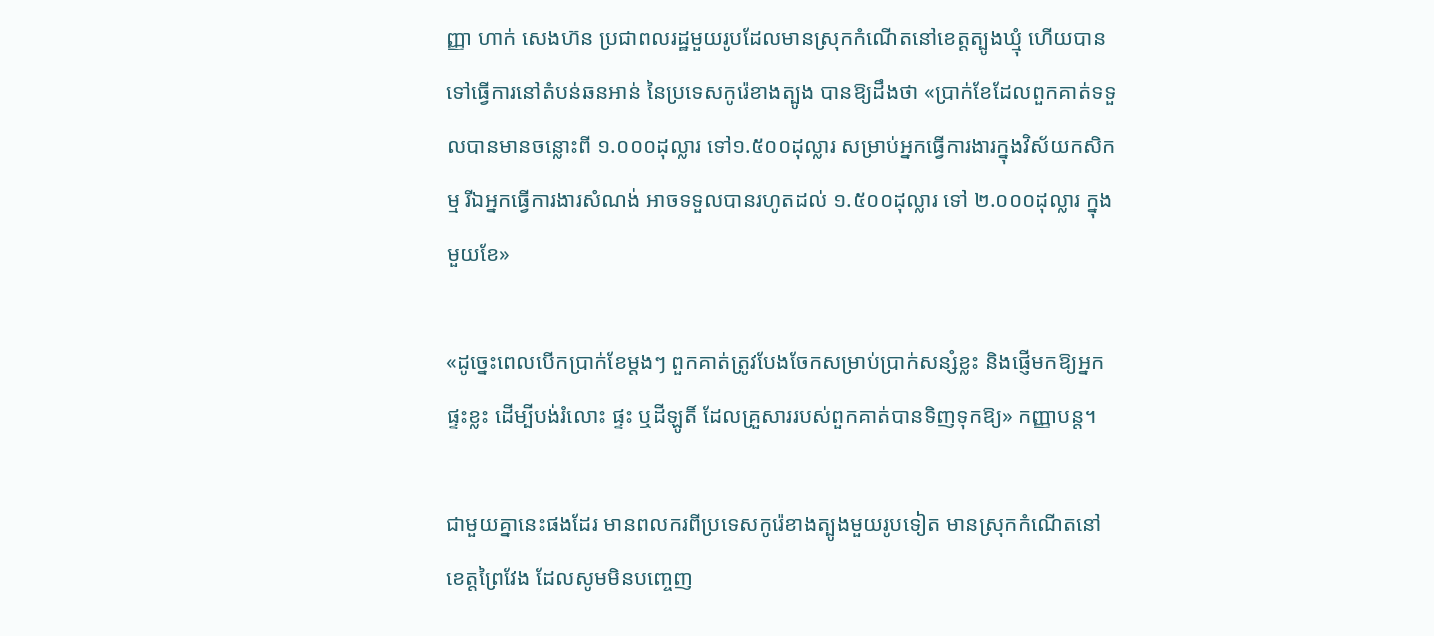ញ្ញា ហាក់ សេងហ៊ន ប្រជាពលរដ្ឋមួយរូបដែលមានស្រុកកំណើតនៅខេត្តត្បូងឃ្មុំ ហើយបានទៅធ្វើការនៅតំបន់ឆនអាន់ នៃប្រទេសកូរ៉េខាងត្បូង បានឱ្យដឹងថា «ប្រាក់ខែដែលពួកគាត់ទទួលបានមានចន្លោះពី ១.០០០ដុល្លារ ទៅ១.៥០០ដុល្លារ សម្រាប់អ្នកធ្វើការងារក្នុងវិស័យកសិកម្ម រីឯអ្នកធ្វើការងារសំណង់ អាចទទួលបានរហូតដល់ ១.៥០០ដុល្លារ ទៅ ២.០០០ដុល្លារ ក្នុងមួយខែ»

«ដូច្នេះពេលបើកប្រាក់ខែម្តងៗ ពួកគាត់ត្រូវបែងចែកសម្រាប់ប្រាក់សន្សំខ្លះ និងផ្ញើមកឱ្យអ្នកផ្ទះខ្លះ ដើម្បីបង់រំលោះ ផ្ទះ ឬដីឡូតិ៍ ដែលគ្រួសាររបស់ពួកគាត់បានទិញទុកឱ្យ» កញ្ញាបន្ត។

ជាមួយគ្នានេះផងដែរ មានពលករពីប្រទេសកូរ៉េខាងត្បូងមួយរូបទៀត មានស្រុកកំណើតនៅខេត្តព្រៃវែង ដែលសូមមិនបញ្ចេញ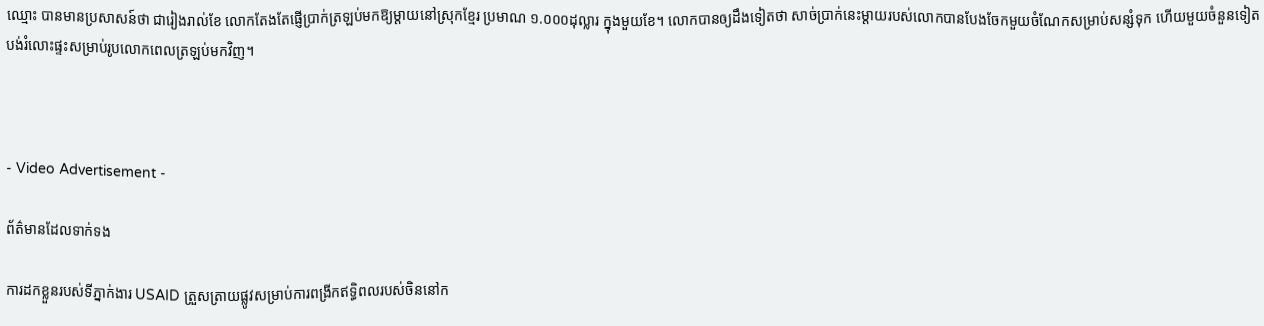ឈ្មោះ បានមានប្រសាសន៍ថា ជារៀងរាល់ខែ លោកតែងតែផ្ញើប្រាក់ត្រឡប់មកឱ្យម្តាយនៅស្រុកខ្មែរ ប្រមាណ ១.០០០ដុល្លារ ក្នុងមួយខែ។ លោកបានឲ្យដឹងទៀតថា សាច់ប្រាក់នេះម្ដាយរបស់លោកបានបែងចែកមួយចំណែកសម្រាប់សន្សំទុក ហើយមួយចំនួនទៀតបង់រំលោះផ្ទះសម្រាប់រូបលោកពេលត្រឡប់មកវិញ។



- Video Advertisement -

ព័ត៌មានដែលទាក់ទង

ការដកខ្លួនរបស់ទីភ្នាក់ងារ USAID ត្រួសត្រាយផ្លូវសម្រាប់ការពង្រីកឥទ្ធិពលរបស់ចិននៅក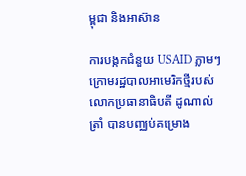ម្ពុជា និងអាស៊ាន

ការបង្កកជំនួយ USAID ភ្លាមៗក្រោមរដ្ឋបាលអាមេរិកថ្មីរបស់លោកប្រធានាធិបតី ដូណាល់ ត្រាំ បានបញ្ឈប់គម្រោង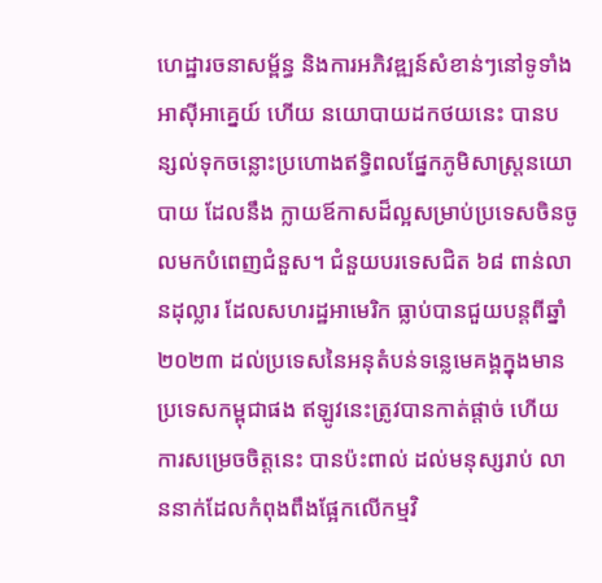ហេដ្ឋារចនាសម្ព័ន្ធ និងការអភិវឌ្ឍន៍សំខាន់ៗនៅទូទាំងអាស៊ីអាគ្នេយ៍ ហើយ នយោបាយដកថយនេះ បានបន្សល់ទុកចន្លោះប្រហោងឥទ្ធិពលផ្នែកភូមិសាស្ត្រនយោបាយ ដែលនឹង ក្លាយឪកាសដ៏ល្អសម្រាប់ប្រទេសចិនចូលមកបំពេញជំនួស។ ជំនួយបរទេសជិត ៦៨ ពាន់លានដុល្លារ ដែលសហរដ្ឋអាមេរិក ធ្លាប់បានជួយបន្តពីឆ្នាំ ២០២៣ ដល់ប្រទេសនៃអនុតំបន់ទន្លេមេគង្គក្នុងមាន ប្រទេសកម្ពុជាផង ឥឡូវនេះត្រូវបានកាត់ផ្តាច់ ហើយការសម្រេចចិត្តនេះ បានប៉ះពាល់ ដល់មនុស្សរាប់ លាននាក់ដែលកំពុងពឹងផ្អែកលើកម្មវិ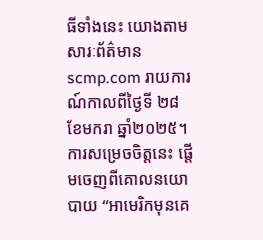ធីទាំងនេះ យោងតាមសារៈព័ត៌មាន scmp.com រាយការណ៍កាលពីថ្ងៃទី ២៨ ខែមករា ឆ្នាំ២០២៥។ ការសម្រេចចិត្តនេះ ផ្តើមចេញពីគោលនយោបាយ “អាមេរិកមុនគេ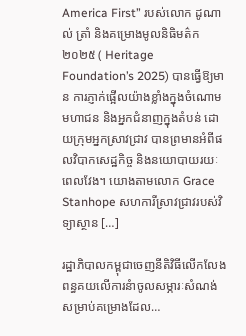America First” របស់លោក ដូណាល់ ត្រាំ និងគម្រោងមូលនិធិមត៌ក ២០២៥ ( Heritage Foundation’s 2025) បានធ្វើឱ្យមាន ការភ្ញាក់ផ្អើលយ៉ាងខ្លាំងក្នុងចំណោមមហាជន និងអ្នកជំនាញក្នុងតំបន់ ដោយក្រុមអ្នកស្រាវជ្រាវ បានព្រមានអំពីផលវិបាកសេដ្ឋកិច្ច និងនយោបាយរយៈពេលវែង។ យោងតាមលោក Grace Stanhope សហការីស្រាវជ្រាវរបស់វិទ្យាស្ថាន […]

រដ្ឋាភិបាលកម្ពុជាចេញនីតិវិធីលើកលែងពន្ធគយលើការនំាចូលសម្ភារៈសំណង់ សម្រាប់គម្រោងដែល…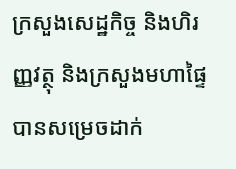ក្រសួងសេដ្ឋកិច្ច និងហិរញ្ញវត្ថុ និងក្រសួងមហាផ្ទៃ បានសម្រេចដាក់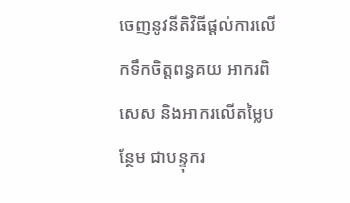ចេញនូវនីតិវិធីផ្តល់ការលើកទឹកចិត្តពន្ធគយ អាករពិសេស និងអាករលើតម្លៃបន្ថែម ជាបន្ទុករ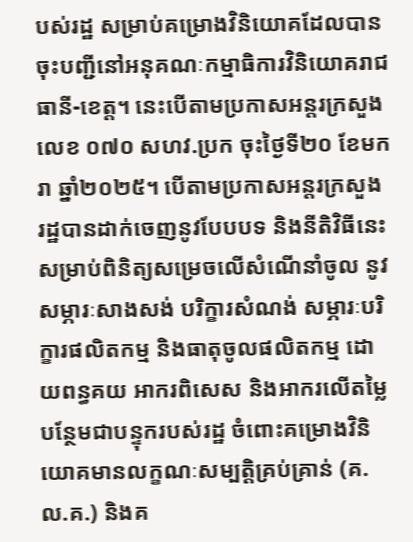បស់រដ្ឋ សម្រាប់គម្រោងវិនិយោគដែលបានចុះបញ្ជីនៅអនុគណៈកម្មាធិការវិនិយោគរាជធានី-ខេត្ត។ នេះបើតាមប្រកាសអន្តរក្រសួងលេខ ០៧០ សហវ.ប្រក ចុះថ្ងៃទី២០ ខែមករា ឆ្នាំ២០២៥។ បើតាមប្រកាសអន្តរក្រសួង រដ្ឋបានដាក់ចេញនូវបែបបទ និងនីតិវិធីនេះសម្រាប់ពិនិត្យសម្រេចលើសំណើនាំចូល នូវសម្ភារៈសាងសង់ បរិក្ខារសំណង់ សម្ភារៈបរិក្ខារផលិតកម្ម និងធាតុចូលផលិតកម្ម ដោយពន្ធគយ អាករពិសេស និងអាករលើតម្លៃបន្ថែមជាបន្ទុករបស់រដ្ឋ ចំពោះគម្រោងវិនិយោគមានលក្ខណៈសម្បត្តិគ្រប់គ្រាន់ (គ.ល.គ.) និងគ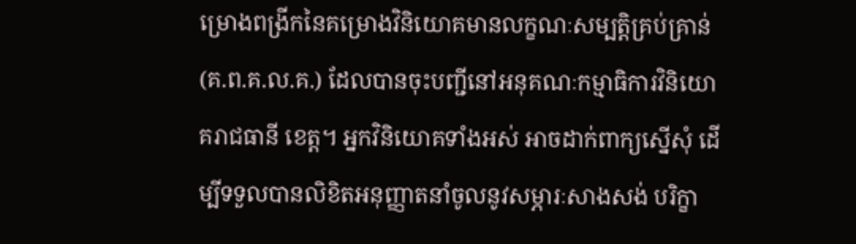ម្រោងពង្រីកនៃគម្រោងវិនិយោគមានលក្ខណៈសម្បត្តិគ្រប់គ្រាន់ (គ.ព.គ.ល.គ.) ដែលបានចុះបញ្ជីនៅអនុគណៈកម្មាធិការវិនិយោគរាជធានី ខេត្ត។ អ្នកវិនិយោគទាំងអស់ អាចដាក់ពាក្យស្នើសុំ ដើម្បីទទួលបានលិខិតអនុញ្ញាតនាំចូលនូវសម្ភារៈសាងសង់ បរិក្ខា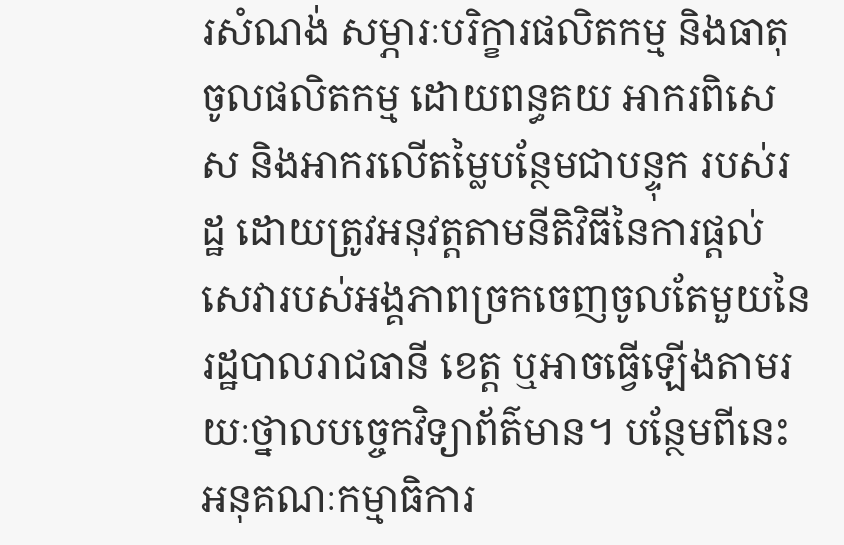រសំណង់ សម្ភារៈបរិក្ខារផលិតកម្ម និងធាតុចូលផលិតកម្ម ដោយពន្ធគយ អាករពិសេស និងអាករលើតម្លៃបន្ថែមជាបន្ទុក របស់រដ្ឋ ដោយត្រូវអនុវត្តតាមនីតិវិធីនៃការផ្តល់សេវារបស់អង្គភាពច្រកចេញចូលតែមួយនៃរដ្ឋបាលរាជធានី ខេត្ត ឬអាចធ្វើឡើងតាមរយៈថ្នាលបច្ចេកវិទ្យាព័ត៌មាន។ បន្ថែមពីនេះ អនុគណៈកម្មាធិការ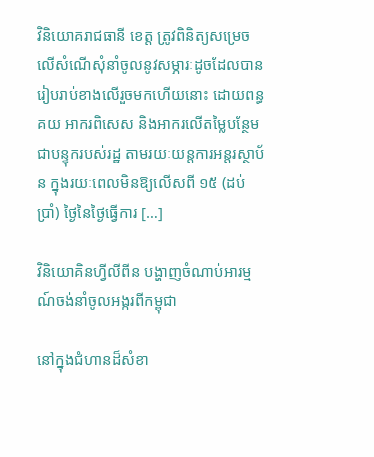វិនិយោគរាជធានី ខេត្ត ត្រូវពិនិត្យសម្រេចលើសំណើសុំនាំចូលនូវសម្ភារៈដូចដែលបានរៀបរាប់ខាងលើរួចមកហើយនោះ ដោយពន្ធគយ អាករពិសេស និងអាករលើតម្លៃបន្ថែមជាបន្ទុករបស់រដ្ឋ តាមរយៈយន្តការអន្តរស្ថាប័ន ក្នុងរយៈពេលមិនឱ្យលើសពី ១៥ (ដប់ប្រាំ) ថ្ងៃនៃថ្ងៃធ្វើការ […]

វិនិយោគិនហ្វីលីពីន បង្ហាញចំណាប់អារម្មណ៍ចង់នាំចូលអង្ករពីកម្ពុជា

នៅក្នុងជំហានដ៏សំខា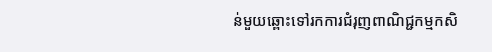ន់មួយឆ្ពោះទៅរកការជំរុញពាណិជ្ជកម្មកសិ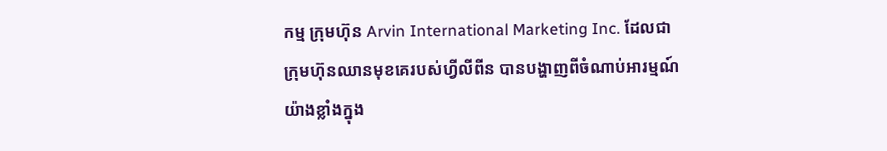កម្ម ក្រុមហ៊ុន Arvin International Marketing Inc. ដែលជាក្រុមហ៊ុនឈានមុខគេរបស់ហ្វីលីពីន បានបង្ហាញពីចំណាប់អារម្មណ៍យ៉ាងខ្លាំងក្នុង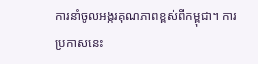ការនាំចូលអង្ករគុណភាពខ្ពស់ពីកម្ពុជា។ ការប្រកាសនេះ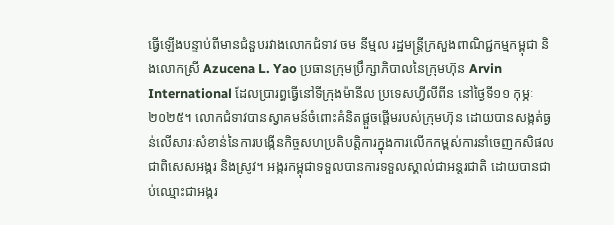ធ្វើឡើងបន្ទាប់ពីមានជំនួបរវាងលោកជំទាវ ចម នីម្មល រដ្ឋមន្ត្រីក្រសួងពាណិជ្ជកម្មកម្ពុជា និងលោកស្រី Azucena L. Yao ប្រធានក្រុមប្រឹក្សាភិបាលនៃក្រុមហ៊ុន Arvin International ដែលប្រារព្ធធ្វើនៅទីក្រុងម៉ានីល ប្រទេសហ្វីលីពីន នៅថ្ងៃទី១១ កុម្ភៈ ២០២៥។ លោកជំទាវបានស្វាគមន៍ចំពោះគំនិតផ្តួចផ្តើមរបស់ក្រុមហ៊ុន ដោយបានសង្កត់ធ្ងន់លើសារៈសំខាន់នៃការបង្កើនកិច្ចសហប្រតិបត្តិការក្នុងការលើកកម្ពស់ការនាំចេញកសិផល ជាពិសេសអង្ករ និងស្រូវ។ អង្ករកម្ពុជាទទួលបានការទទួលស្គាល់ជាអន្តរជាតិ ដោយបានជាប់ឈ្មោះជាអង្ករ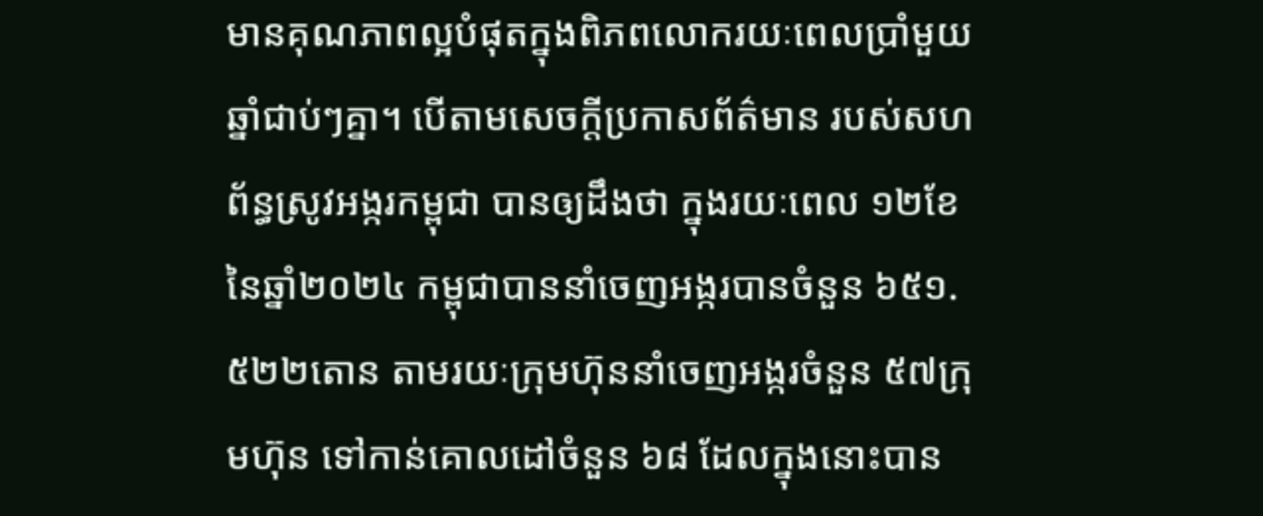មានគុណភាពល្អបំផុតក្នុងពិភពលោករយៈពេលប្រាំមួយឆ្នាំជាប់ៗគ្នា។ បើតាមសេចក្ដីប្រកាសព័ត៌មាន របស់សហព័ន្ធស្រូវអង្ករកម្ពុជា បានឲ្យដឹងថា ក្នុងរយៈពេល ១២ខែ នៃឆ្នាំ២០២៤ កម្ពុជាបាននាំចេញអង្ករបានចំនួន ៦៥១.៥២២តោន តាមរយៈក្រុមហ៊ុននាំចេញអង្ករចំនួន ៥៧ក្រុមហ៊ុន ទៅកាន់គោលដៅចំនួន ៦៨ ដែលក្នុងនោះបាន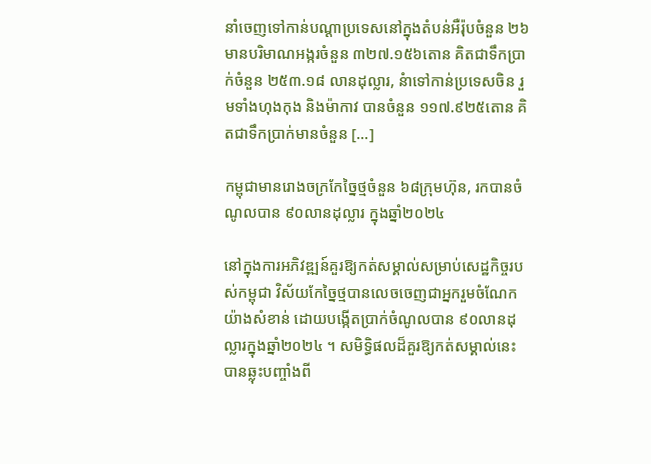នាំចេញទៅកាន់បណ្តាប្រទេសនៅក្នុងតំបន់អឺរ៉ុបចំនួន ២៦ មានបរិមាណអង្ករចំនួន ៣២៧.១៥៦តោន គិតជាទឹកប្រាក់ចំនួន ២៥៣.១៨ លានដុល្លារ, នំាទៅកាន់ប្រទេសចិន រួមទាំងហុងកុង និងម៉ាកាវ បានចំនួន ១១៧.៩២៥តោន គិតជាទឹកប្រាក់មានចំនួន […]

កម្ពុជាមានរោងចក្រកែច្នៃថ្មចំនួន ៦៨ក្រុមហ៊ុន, រកបានចំណូលបាន ៩០លានដុល្លារ ក្នុងឆ្នាំ២០២៤

នៅក្នុងការអភិវឌ្ឍន៍គួរឱ្យកត់សម្គាល់សម្រាប់សេដ្ឋកិច្ចរបស់កម្ពុជា វិស័យកែច្នៃថ្មបានលេចចេញជាអ្នករួមចំណែកយ៉ាងសំខាន់ ដោយបង្កើតប្រាក់ចំណូលបាន ៩០លានដុល្លារក្នុងឆ្នាំ២០២៤ ។ សមិទ្ធិផលដ៏គួរឱ្យកត់សម្គាល់នេះបានឆ្លុះបញ្ចាំងពី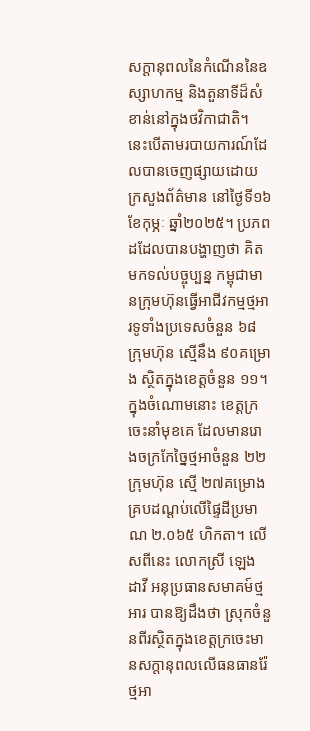សក្ដានុពលនៃកំណើននៃឧស្សាហកម្ម និងតួនាទីដ៏សំខាន់នៅក្នុងថវិកាជាតិ។ នេះបើតាមរបាយការណ៍ដែលបានចេញផ្សាយដោយក្រសួងព័ត៌មាន នៅថ្ងៃទី១៦ ខែកុម្ភៈ ឆ្នាំ២០២៥។ ប្រភពដដែលបានបង្ហាញថា គិតមកទល់បច្ចុប្បន្ន កម្ពុជាមានក្រុមហ៊ុនធ្វើអាជីវកម្មថ្មអារទូទាំងប្រទេសចំនួន ៦៨ ក្រុមហ៊ុន ស្មើនឹង ៩០គម្រោង ស្ថិតក្នុងខេត្តចំនួន ១១។ ក្នុងចំណោមនោះ ខេត្តក្រចេះនាំមុខគេ ដែលមានរោងចក្រកែច្នៃថ្មអាចំនួន ២២ក្រុមហ៊ុន ស្មើ ២៧គម្រោង គ្របដណ្តប់លើផ្ទៃដីប្រមាណ ២.០៦៥ ហិកតា។ លើសពីនេះ លោកស្រី ឡេង ដាវី អនុប្រធានសមាគម៍ថ្មអារ បានឱ្យដឹងថា ស្រុកចំនួនពីរស្ថិតក្នុងខេត្តក្រចេះមានសក្តានុពលលើធនធានរ៉ែថ្មអា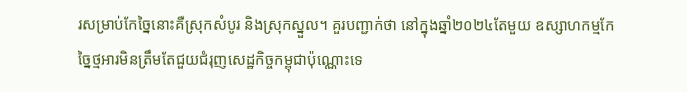រសម្រាប់កែច្នៃនោះគឺស្រុកសំបូរ និងស្រុកស្នួល។ គួរបញ្ជាក់ថា នៅក្នុងឆ្នាំ២០២៤តែមួយ ឧស្សាហកម្មកែច្នៃថ្មអារមិនត្រឹមតែជួយជំរុញសេដ្ឋកិច្ចកម្ពុជាប៉ុណ្ណោះទេ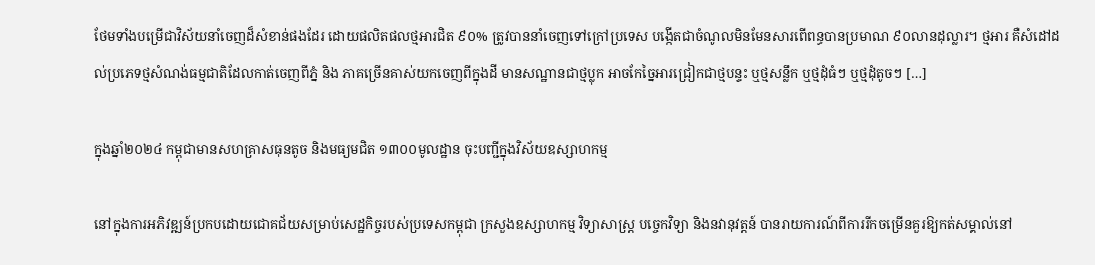ថែមទាំងបម្រើជាវិស័យនាំចេញដ៏សំខាន់ផងដែរ ដោយផលិតផលថ្មអារជិត ៩០% ត្រូវបាននាំចេញទៅក្រៅប្រទេស បង្កើតជាចំណូលមិនមែនសារពើពន្ធបានប្រមាណ ៩០លានដុល្លារ។ ថ្មអារ គឺសំដៅដល់ប្រភេទថ្មសំណង់ធម្មជាតិដែលកាត់ចេញពីភ្នំ និង ភាគច្រើនគាស់យកចេញពីក្នុងដី មានសណ្ឋានជាថ្មប្លុក អាចកែច្នៃអារជ្រៀកជាថ្មបន្ទះ ឬថ្មសន្លឹក ឬថ្មដុំធំៗ ឬថ្មដុំតូចៗ […]

ក្នុងឆ្នាំ២០២៤ កម្ពុជាមានសហគ្រាសធុនតូច និងមធ្យមជិត ១៣០០មូលដ្ឋាន ចុះបញ្ជីក្នុងវិស័យឧស្សាហកម្ម

នៅក្នុងការអភិវឌ្ឍន៍ប្រកបដោយជោគជ័យសម្រាប់សេដ្ឋកិច្ចរបស់ប្រទេសកម្ពុជា ក្រសួងឧស្សាហកម្ម វិទ្យាសាស្ត្រ បច្ចេកវិទ្យា និងនវានុវត្តន៍ បានរាយការណ៍ពីការរីកចម្រើនគួរឱ្យកត់សម្គាល់នៅ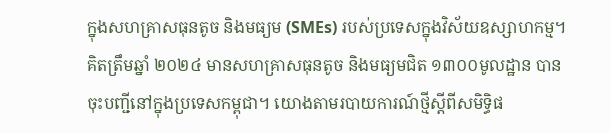ក្នុងសហគ្រាសធុនតូច និងមធ្យម (SMEs) របស់ប្រទេសក្នុងវិស័យឧស្សាហកម្ម។ គិតត្រឹមឆ្នាំ ២០២៤ មានសហគ្រាសធុនតូច និងមធ្យមជិត ១៣០០មូលដ្ឋាន បានចុះបញ្ជីនៅក្នុងប្រទេសកម្ពុជា។ យោងតាមរបាយការណ៍ថ្មីស្តីពីសមិទ្ធិផ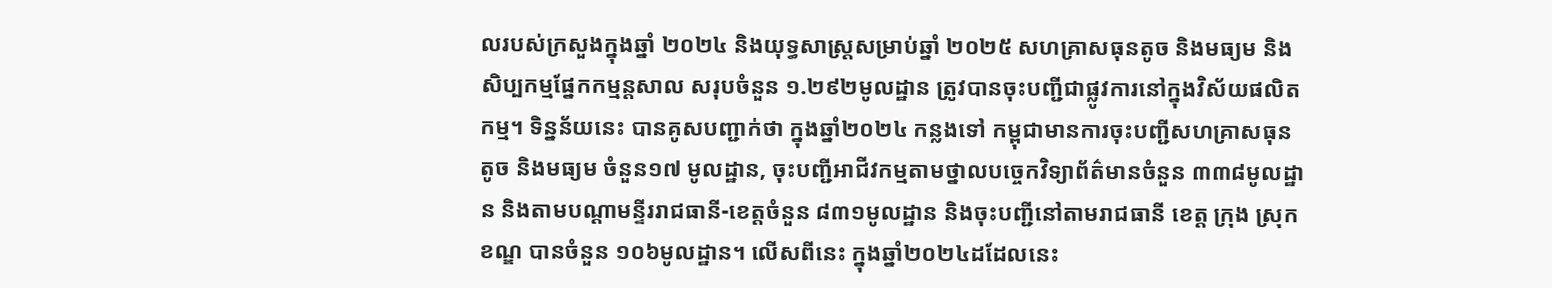លរបស់ក្រសួងក្នុងឆ្នាំ ២០២៤ និងយុទ្ធសាស្រ្តសម្រាប់ឆ្នាំ ២០២៥ សហគ្រាសធុនតូច និងមធ្យម និងសិប្បកម្មផ្នែកកម្មន្តសាល សរុបចំនួន ១.២៩២មូលដ្ឋាន ត្រូវបានចុះបញ្ជីជាផ្លូវការនៅក្នុងវិស័យផលិតកម្ម។ ទិន្នន័យនេះ បានគូសបញ្ជាក់ថា ក្នុងឆ្នាំ២០២៤ កន្លងទៅ កម្ពុជាមានការចុះបញ្ជីសហគ្រាសធុនតូច និងមធ្យម ចំនួន១៧ មូលដ្ឋាន, ចុះបញ្ជីអាជីវកម្មតាមថ្នាលបច្ចេកវិទ្យាព័ត៌មានចំនួន ៣៣៨មូលដ្ឋាន និងតាមបណ្ដាមន្ទីររាជធានី-ខេត្តចំនួន ៨៣១មូលដ្ឋាន និងចុះបញ្ជីនៅតាមរាជធានី ខេត្ត ក្រុង ស្រុក ខណ្ឌ បានចំនួន ១០៦មូលដ្ឋាន។ លើសពីនេះ ក្នុងឆ្នាំ២០២៤ដដែលនេះ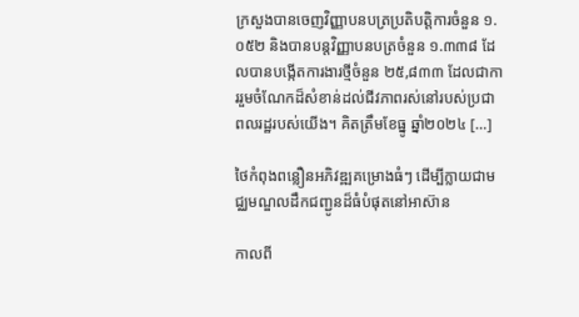ក្រសួងបានចេញវិញ្ញាបនបត្រប្រតិបត្តិការចំនួន ១.០៥២ និងបានបន្តវិញ្ញាបនបត្រចំនួន ១.៣៣៨ ដែលបានបង្កើតការងារថ្មីចំនួន ២៥,៨៣៣ ដែលជាការរួមចំណែកដ៏សំខាន់ដល់ជីវភាពរស់នៅរបស់ប្រជាពលរដ្ឋរបស់យើង។ គិតត្រឹមខែធ្នូ ឆ្នាំ២០២៤ […]

ថៃកំពុងពន្លឿនអភិវឌ្ឍគម្រោងធំៗ ដើម្បីក្លាយជាមជ្ឈមណ្ឌលដឹកជញ្ជូនដ៏ធំបំផុតនៅអាស៊ាន

កាលពី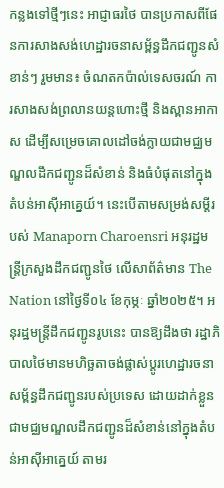កន្លងទៅថ្មីៗនេះ អាជ្ញាធរថៃ បានប្រកាសពីផែនការសាងសង់ហេដ្ឋារចនាសម្ព័ន្ធដឹកជញ្ជូនសំខាន់ៗ រួមមាន៖ ចំណតកប៉ាល់ទេសចរណ៍ ការសាងសង់ព្រលានយន្តហោះថ្មី និងស្ពានអាកាស ដើម្បីសម្រេចគោលដៅចង់ក្លាយជាមជ្ឈមណ្ឌលដឹកជញ្ជូនដ៏សំខាន់ និងធំបំផុតនៅក្នុងតំបន់អាស៊ីអាគ្នេយ៍។ នេះបើតាមសម្រង់សម្តីរបស់ Manaporn Charoensri អនុរដ្ឋមន្ត្រីក្រសួងដឹកជញ្ជូនថៃ លើសាព័ត៌មាន The Nation នៅថ្ងៃទី០៤ ខែកុម្ភៈ ឆ្នាំ២០២៥។ អនុរដ្ឋមន្ត្រីដឹកជញ្ជូនរូបនេះ បានឱ្យដឹងថា រដ្ឋាភិបាលថៃមានមហិច្ឆតាចង់ផ្លាស់ប្តូរហេដ្ឋារចនាសម្ព័ន្ធដឹកជញ្ជូនរបស់ប្រទេស ដោយដាក់ខ្លួនជាមជ្ឈមណ្ឌលដឹកជញ្ជូនដ៏សំខាន់នៅក្នុងតំបន់អាស៊ីអាគ្នេយ៍ តាមរ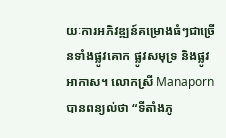យៈការអភិវឌ្ឍន៍គម្រោងធំៗជាច្រើនទាំងផ្លូវគោក ផ្លូវសមុទ្រ និងផ្លូវអាកាស។ លោកស្រី Manaporn បានពន្យល់ថា “ទីតាំងភូ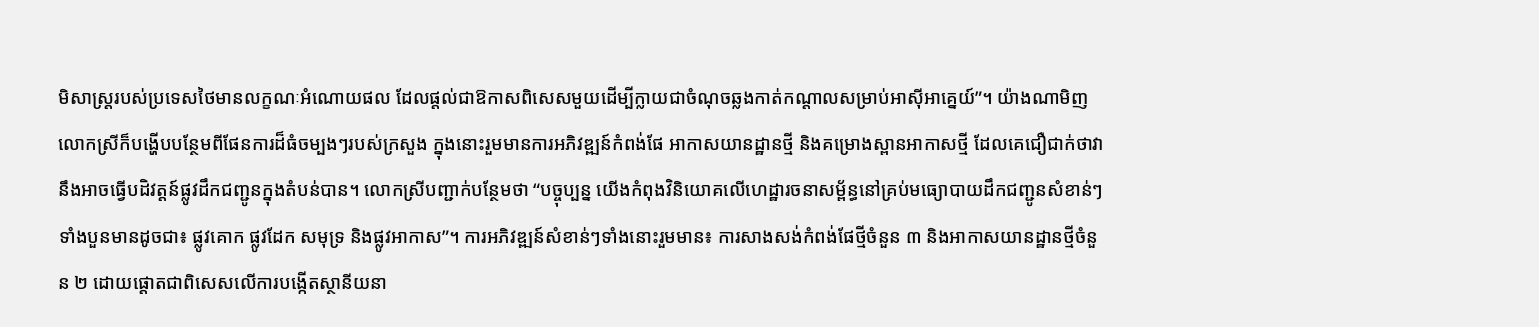មិសាស្រ្តរបស់ប្រទេសថៃមានលក្ខណៈអំណោយផល ដែលផ្តល់ជាឱកាសពិសេសមួយដើម្បីក្លាយជាចំណុចឆ្លងកាត់កណ្តាលសម្រាប់អាស៊ីអាគ្នេយ៍”។ យ៉ាងណាមិញ លោកស្រីក៏បង្ហើបបន្ថែមពីផែនការដ៏ធំចម្បងៗរបស់ក្រសួង ក្នុងនោះរួមមានការអភិវឌ្ឍន៍កំពង់ផែ អាកាសយានដ្ឋានថ្មី និងគម្រោងស្ពានអាកាសថ្មី ដែលគេជឿជាក់ថាវានឹងអាចធ្វើបដិវត្តន៍ផ្លូវដឹកជញ្ជូនក្នុងតំបន់បាន។ លោកស្រីបញ្ជាក់បន្ថែមថា “បច្ចុប្បន្ន យើងកំពុងវិនិយោគលើហេដ្ឋារចនាសម្ព័ន្ធនៅគ្រប់មធ្យោបាយដឹកជញ្ជូនសំខាន់ៗទាំងបួនមានដូចជា៖ ផ្លូវគោក ផ្លូវដែក សមុទ្រ និងផ្លូវអាកាស”។ ការអភិវឌ្ឍន៍សំខាន់ៗទាំងនោះរួមមាន៖ ការសាងសង់កំពង់ផែថ្មីចំនួន ៣ និងអាកាសយានដ្ឋានថ្មីចំនួន ២ ដោយផ្តោតជាពិសេសលើការបង្កើតស្ថានីយនា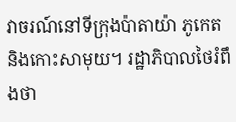វាចរណ៍នៅទីក្រុងប៉ាតាយ៉ា ភូកេត និងកោះសាមុយ។ រដ្ឋាភិបាលថៃរំពឹងថា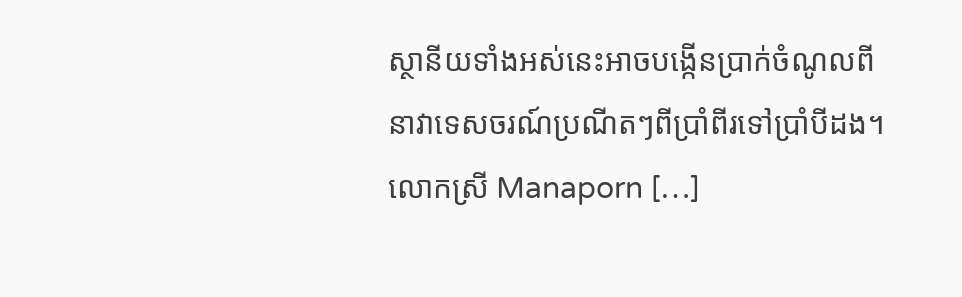ស្ថានីយទាំងអស់នេះអាចបង្កើនប្រាក់ចំណូលពីនាវាទេសចរណ៍ប្រណីតៗពីប្រាំពីរទៅប្រាំបីដង។ លោកស្រី Manaporn […]